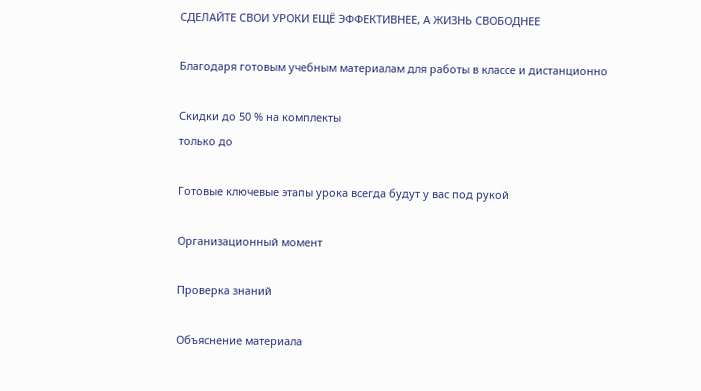СДЕЛАЙТЕ СВОИ УРОКИ ЕЩЁ ЭФФЕКТИВНЕЕ, А ЖИЗНЬ СВОБОДНЕЕ

Благодаря готовым учебным материалам для работы в классе и дистанционно

Скидки до 50 % на комплекты
только до

Готовые ключевые этапы урока всегда будут у вас под рукой

Организационный момент

Проверка знаний

Объяснение материала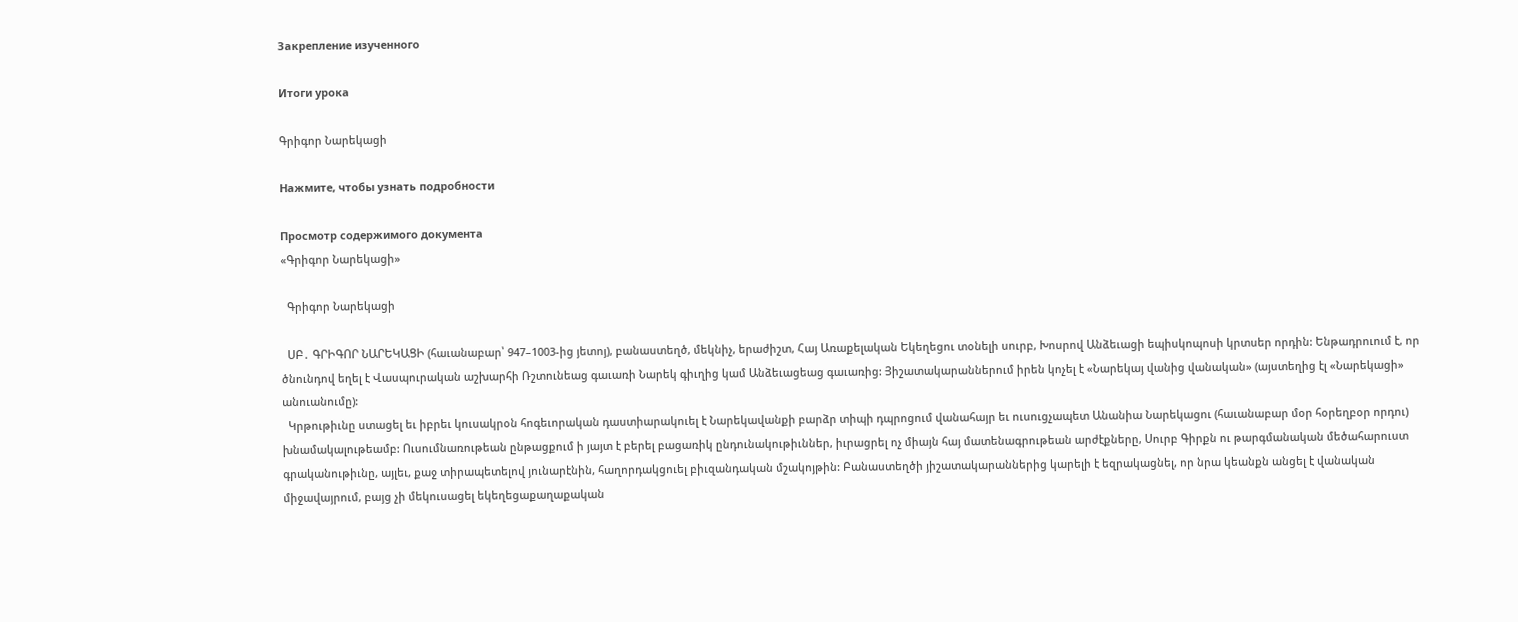Закрепление изученного

Итоги урока

Գրիգոր Նարեկացի

Нажмите, чтобы узнать подробности

Просмотр содержимого документа
«Գրիգոր Նարեկացի»

  Գրիգոր Նարեկացի

  ՍԲ․ ԳՐԻԳՈՐ ՆԱՐԵԿԱՑԻ (հաւանաբար՝ 947–1003-ից յետոյ), բանաստեղծ, մեկնիչ, երաժիշտ, Հայ Առաքելական Եկեղեցու տօնելի սուրբ, Խոսրով Անձեւացի եպիսկոպոսի կրտսեր որդին: Ենթադրուում է, որ ծնունդով եղել է Վասպուրական աշխարհի Ռշտունեաց գաւառի Նարեկ գիւղից կամ Անձեւացեաց գաւառից: Յիշատակարաններում իրեն կոչել է «Նարեկայ վանից վանական» (այստեղից էլ «Նարեկացի» անուանումը):
  Կրթութիւնը ստացել եւ իբրեւ կուսակրօն հոգեւորական դաստիարակուել է Նարեկավանքի բարձր տիպի դպրոցում վանահայր եւ ուսուցչապետ Անանիա Նարեկացու (հաւանաբար մօր հօրեղբօր որդու) խնամակալութեամբ: Ուսումնառութեան ընթացքում ի յայտ է բերել բացառիկ ընդունակութիւններ, իւրացրել ոչ միայն հայ մատենագրութեան արժէքները, Սուրբ Գիրքն ու թարգմանական մեծահարուստ գրականութիւնը, այլեւ, քաջ տիրապետելով յունարէնին, հաղորդակցուել բիւզանդական մշակոյթին: Բանաստեղծի յիշատակարաններից կարելի է եզրակացնել, որ նրա կեանքն անցել է վանական միջավայրում, բայց չի մեկուսացել եկեղեցաքաղաքական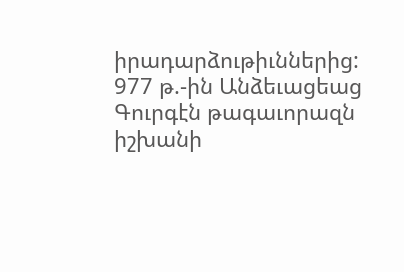իրադարձութիւններից: 977 թ.-ին Անձեւացեաց Գուրգէն թագաւորազն իշխանի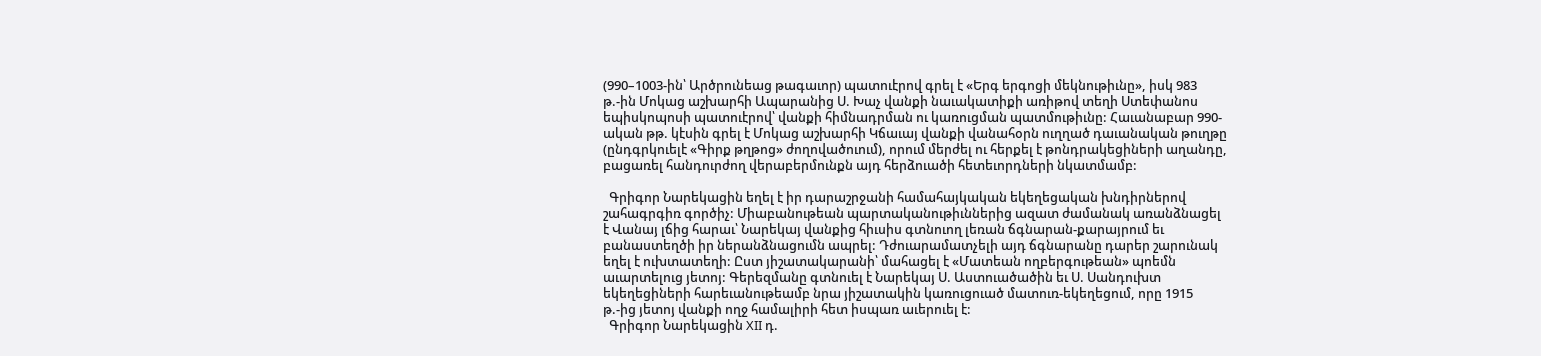(990–1003-ին՝ Արծրունեաց թագաւոր) պատուէրով գրել է «Երգ երգոցի մեկնութիւնը», իսկ 983 թ.-ին Մոկաց աշխարհի Ապարանից Ս. Խաչ վանքի նաւակատիքի առիթով տեղի Ստեփանոս եպիսկոպոսի պատուէրով՝ վանքի հիմնադրման ու կառուցման պատմութիւնը: Հաւանաբար 990-ական թթ. կէսին գրել է Մոկաց աշխարհի Կճաւայ վանքի վանահօրն ուղղած դաւանական թուղթը (ընդգրկուելէ «Գիրք թղթոց» ժողովածուում), որում մերժել ու հերքել է թոնդրակեցիների աղանդը, բացառել հանդուրժող վերաբերմունքն այդ հերձուածի հետեւորդների նկատմամբ:

  Գրիգոր Նարեկացին եղել է իր դարաշրջանի համահայկական եկեղեցական խնդիրներով շահագրգիռ գործիչ: Միաբանութեան պարտականութիւններից ազատ ժամանակ առանձնացել է Վանայ լճից հարաւ՝ Նարեկայ վանքից հիւսիս գտնուող լեռան ճգնարան-քարայրում եւ բանաստեղծի իր ներանձնացումն ապրել: Դժուարամատչելի այդ ճգնարանը դարեր շարունակ եղել է ուխտատեղի: Ըստ յիշատակարանի՝ մահացել է «Մատեան ողբերգութեան» պոեմն աւարտելուց յետոյ: Գերեզմանը գտնուել է Նարեկայ Ս. Աստուածածին եւ Ս. Սանդուխտ եկեղեցիների հարեւանութեամբ նրա յիշատակին կառուցուած մատուռ-եկեղեցում, որը 1915 թ.-ից յետոյ վանքի ողջ համալիրի հետ իսպառ աւերուել է:
  Գրիգոր Նարեկացին XII դ.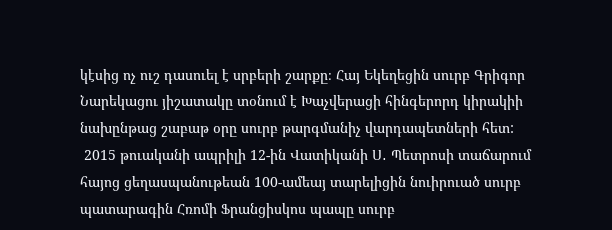կէսից ոչ ուշ դասուել է սրբերի շարքը։ Հայ Եկեղեցին սուրբ Գրիգոր Նարեկացու յիշատակը տօնում է Խաչվերացի հինգերորդ կիրակիի նախընթաց շաբաթ օրը սուրբ թարգմանիչ վարդապետների հետ:
 2015 թուականի ապրիլի 12-ին Վատիկանի Ս․ Պետրոսի տաճարում հայոց ցեղասպանութեան 100-ամեայ տարելիցին նուիրուած սուրբ պատարագին Հռոմի Ֆրանցիսկոս պապը սուրբ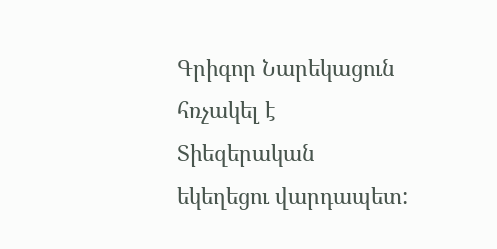Գրիգոր Նարեկացուն հռչակել է Տիեզերական եկեղեցու վարդապետ: